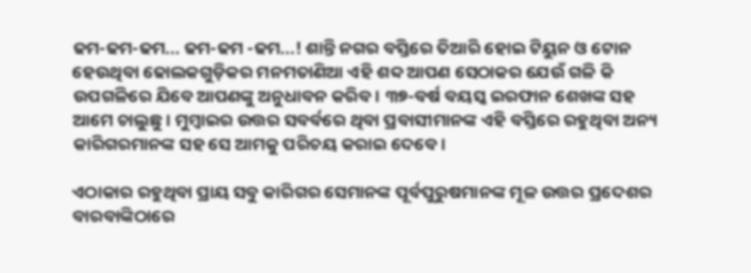ଢମ-ଢମ-ଢମ... ଢମ-ଢମ -ଢମ...! ଶାନ୍ତି ନଗର ବସ୍ତିରେ ତିଆରି ହୋଇ ଟିୟୁନ ଓ ଟୋନ ହେଉଥିବା ଢୋଲକଗୁଡ଼ିକର ମନମତାଣିଆ ଏହି ଶବ୍ଦ ଆପଣ ସେଠାକର ଯେଉଁ ଗଳି କି ଉପଗଳିରେ ଯିବେ ଆପଣଙ୍କୁ ଅନୁଧାବନ କରିବ। ୩୭-ବର୍ଷ ବୟସ୍କ ଇରଫାନ ଶେଖଙ୍କ ସହ ଆମେ ଚାଲୁଛୁ। ମୁମ୍ବାଇର ଉତ୍ତର ସବର୍ବରେ ଥିବା ପ୍ରବାସୀମାନଙ୍କ ଏହି ବସ୍ତିରେ ରହୁଥିବା ଅନ୍ୟ କାରିଗରମାନଙ୍କ ସହ ସେ ଆମକୁ ପରିଚୟ କରାଇ ଦେବେ।

ଏଠାକାର ରହୁଥିବା ପ୍ରାୟ ସବୁ କାରିଗର ସେମାନଙ୍କ ପୂର୍ବପୁରୁଷମାନଙ୍କ ମୂଳ ଉତ୍ତର ପ୍ରଦେଶର ବାରବାଙ୍କିଠାରେ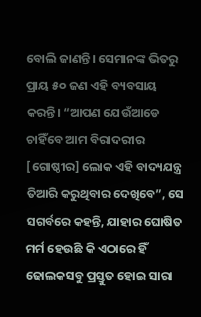ବୋଲି ଜାଣନ୍ତି। ସେମାନଙ୍କ ଭିତରୁ ପ୍ରାୟ ୫୦ ଜଣ ଏହି ବ୍ୟବସାୟ କରନ୍ତି। “ଆପଣ ଯେଉଁଆଡେ ଚାହିଁବେ ଆମ ବିରାଦରୀର [ଗୋଷ୍ଠୀର] ଲୋକ ଏହି ବାଦ୍ୟଯନ୍ତ୍ର ତିଆରି କରୁଥିବାର ଦେଖିବେ”, ସେ ସଗର୍ବରେ କହନ୍ତି, ଯାହାର ଘୋଷିତ ମର୍ମ ହେଉଛି କି ଏଠାରେ ହିଁ ଢୋଲକସବୁ ପ୍ରସ୍ତୁତ ହୋଇ ସାରା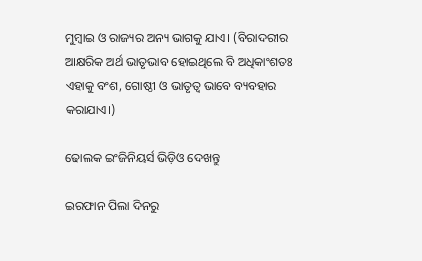ମୁମ୍ବାଇ ଓ ରାଜ୍ୟର ଅନ୍ୟ ଭାଗକୁ ଯାଏ। (ବିରାଦରୀର ଆକ୍ଷରିକ ଅର୍ଥ ଭାତୃଭାବ ହୋଇଥିଲେ ବି ଅଧିକାଂଶତଃ ଏହାକୁ ବଂଶ, ଗୋଷ୍ଠୀ ଓ ଭାତୃତ୍ଵ ଭାବେ ବ୍ୟବହାର କରାଯାଏ।)

ଢୋଲକ ଇଂଜିନିୟର୍ସ ଭିଡ଼ିଓ ଦେଖନ୍ତୁ

ଇରଫାନ ପିଲା ଦିନରୁ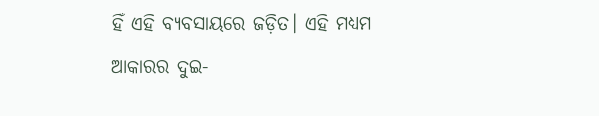ହିଁ ଏହି ବ୍ୟବସାୟରେ ଜଡ଼ିତ। ଏହି ମଧ୍ୟମ ଆକାରର ଦୁଇ-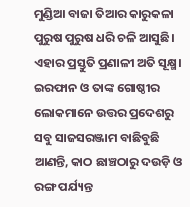ମୁଣ୍ଡିଆ ବାଜା ତିଆର କାରୁକଳା ପୁରୁଷ ପୁରୁଷ ଧରି ଚଳି ଆସୁଛି। ଏହାର ପ୍ରସ୍ତୁତି ପ୍ରଣାଳୀ ଅତି ସୂକ୍ଷ୍ମ। ଇରଫାନ ଓ ତାଙ୍କ ଗୋଷ୍ଠୀର ଲୋକମାନେ ଉତ୍ତର ପ୍ରଦେଶରୁ ସବୁ ସାଜସରଞ୍ଜାମ ବାଛିବୁଛି ଆଣନ୍ତି, କାଠ ଛାଞ୍ଚଠାରୁ ଦଉଡ଼ି ଓ ରଙ୍ଗ ପର୍ଯ୍ୟନ୍ତ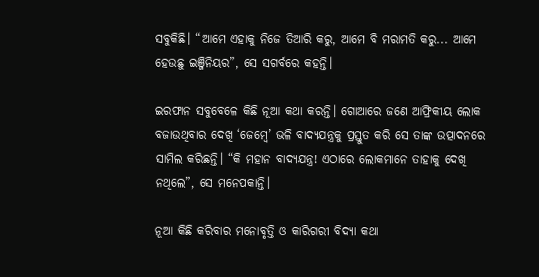ସବୁକିଛି। “ଆମେ ଏହାକୁ ନିଜେ ତିଆରି କରୁ, ଆମେ ବି ମରାମତି କରୁ... ଆମେ ହେଉଛୁ ଇଞ୍ଜିନିୟର”, ସେ ସଗର୍ବରେ କହନ୍ତି।

ଇରଫାନ ସବୁବେଳେ କିଛି ନୂଆ କଥା କରନ୍ତି। ଗୋଆରେ ଜଣେ ଆଫ୍ରିକୀୟ ଲୋକ ବଜାଉଥିବାର ଦେଖି ‘ଜେମ୍ବେ’ ଭଳି ବାଦ୍ୟଯନ୍ତ୍ରକୁ ପ୍ରସ୍ତୁତ କରି ସେ ତାଙ୍କ ଉତ୍ପାଦନରେ ସାମିଲ କରିଛନ୍ତି। “କି ମହାନ ବାଦ୍ୟଯନ୍ତ୍ର! ଏଠାରେ ଲୋକମାନେ ତାହାକୁ ଦେଖି ନଥିଲେ”, ସେ ମନେପକାନ୍ତି।

ନୂଆ କିଛି କରିବାର ମନୋବୃତ୍ତି ଓ କାରିଗରୀ ବିଦ୍ୟା କଥା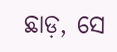ଛାଡ଼, ସେ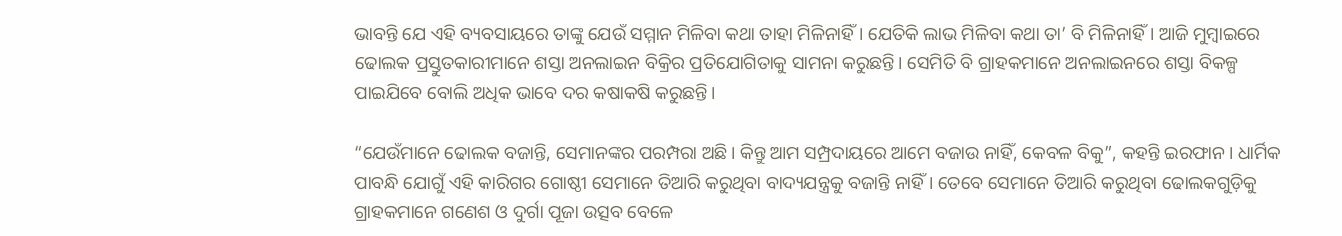ଭାବନ୍ତି ଯେ ଏହି ବ୍ୟବସାୟରେ ତାଙ୍କୁ ଯେଉଁ ସମ୍ମାନ ମିଳିବା କଥା ତାହା ମିଳିନାହିଁ। ଯେତିକି ଲାଭ ମିଳିବା କଥା ତା’ ବି ମିଳିନାହିଁ। ଆଜି ମୁମ୍ବାଇରେ ଢୋଲକ ପ୍ରସ୍ତୁତକାରୀମାନେ ଶସ୍ତା ଅନଲାଇନ ବିକ୍ରିର ପ୍ରତିଯୋଗିତାକୁ ସାମନା କରୁଛନ୍ତି। ସେମିତି ବି ଗ୍ରାହକମାନେ ଅନଲାଇନରେ ଶସ୍ତା ବିକଳ୍ପ ପାଇଯିବେ ବୋଲି ଅଧିକ ଭାବେ ଦର କଷାକଷି କରୁଛନ୍ତି।

“ଯେଉଁମାନେ ଢୋଲକ ବଜାନ୍ତି, ସେମାନଙ୍କର ପରମ୍ପରା ଅଛି। କିନ୍ତୁ ଆମ ସମ୍ପ୍ରଦାୟରେ ଆମେ ବଜାଉ ନାହିଁ, କେବଳ ବିକୁ”, କହନ୍ତି ଇରଫାନ। ଧାର୍ମିକ ପାବନ୍ଧି ଯୋଗୁଁ ଏହି କାରିଗର ଗୋଷ୍ଠୀ ସେମାନେ ତିଆରି କରୁଥିବା ବାଦ୍ୟଯନ୍ତ୍ରକୁ ବଜାନ୍ତି ନାହିଁ। ତେବେ ସେମାନେ ତିଆରି କରୁଥିବା ଢୋଲକଗୁଡ଼ିକୁ ଗ୍ରାହକମାନେ ଗଣେଶ ଓ ଦୁର୍ଗା ପୂଜା ଉତ୍ସବ ବେଳେ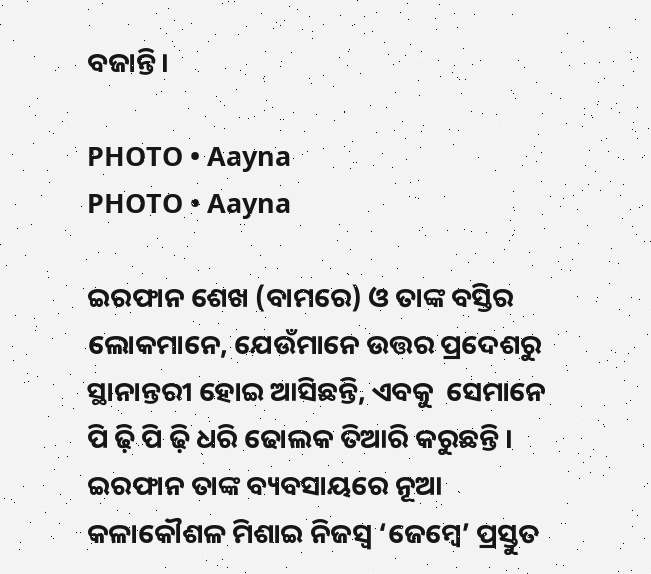ବଜାନ୍ତି।

PHOTO • Aayna
PHOTO • Aayna

ଇରଫାନ ଶେଖ (ବାମରେ) ଓ ତାଙ୍କ ବସ୍ତିର ଲୋକମାନେ, ଯେଉଁମାନେ ଉତ୍ତର ପ୍ରଦେଶରୁ ସ୍ଥାନାନ୍ତରୀ ହୋଇ ଆସିଛନ୍ତି, ଏବକୁ  ସେମାନେ ପି ଢ଼ି ପି ଢ଼ି ଧରି ଢୋଲକ ତିଆରି କରୁଛନ୍ତି । ଇରଫାନ ତାଙ୍କ ବ୍ୟବସାୟରେ ନୂଆ କଳାକୌଶଳ ମିଶାଇ ନିଜସ୍ଵ ‘ଜେମ୍ବେ’ ପ୍ରସ୍ତୁତ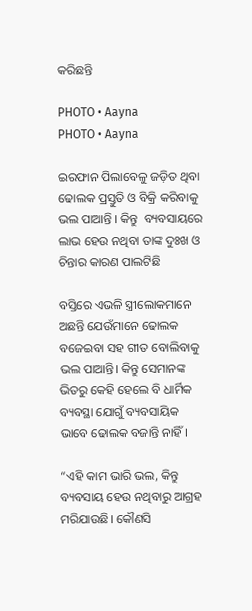କରିଛନ୍ତି

PHOTO • Aayna
PHOTO • Aayna

ଇରଫାନ ପିଲାବେଳୁ ଜଡ଼ିତ ଥିବା ଢୋଲକ ପ୍ରସ୍ତୁତି ଓ ବିକ୍ରି କରିବାକୁ ଭଲ ପାଆନ୍ତି । କିନ୍ତୁ  ବ୍ୟବସାୟରେ ଲାଭ ହେଉ ନଥିବା ତାଙ୍କ ଦୁଃଖ ଓ ଚିନ୍ତାର କାରଣ ପାଲଟିଛି

ବସ୍ତିରେ ଏଭଳି ସ୍ତ୍ରୀଲୋକମାନେ ଅଛନ୍ତି ଯେଉଁମାନେ ଢୋଲକ ବଜେଇବା ସହ ଗୀତ ବୋଲିବାକୁ ଭଲ ପାଆନ୍ତି। କିନ୍ତୁ ସେମାନଙ୍କ ଭିତରୁ କେହି ହେଲେ ବି ଧାର୍ମିକ ବ୍ୟବସ୍ଥା ଯୋଗୁଁ ବ୍ୟବସାୟିକ ଭାବେ ଢୋଲକ ବଜାନ୍ତି ନାହିଁ।

“ଏହି କାମ ଭାରି ଭଲ, କିନ୍ତୁ ବ୍ୟବସାୟ ହେଉ ନଥିବାରୁ ଆଗ୍ରହ ମରିଯାଉଛି। କୌଣସି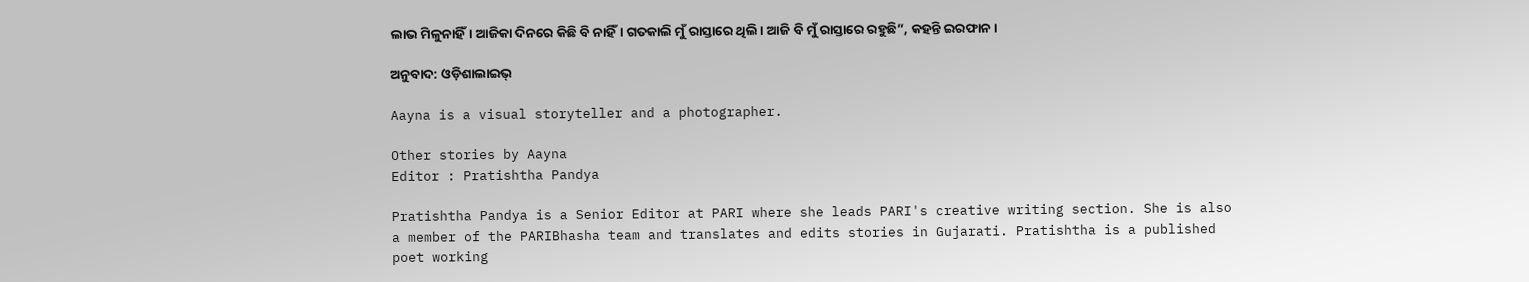ଲାଭ ମିଳୁନାହିଁ। ଆଜିକା ଦିନରେ କିଛି ବି ନାହିଁ। ଗତକାଲି ମୁଁ ରାସ୍ତାରେ ଥିଲି। ଆଜି ବି ମୁଁ ରାସ୍ତାରେ ରହୁଛି”, କହନ୍ତି ଇରଫାନ।

ଅନୁବାଦ: ଓଡ଼ିଶାଲାଇଭ୍‍

Aayna is a visual storyteller and a photographer.

Other stories by Aayna
Editor : Pratishtha Pandya

Pratishtha Pandya is a Senior Editor at PARI where she leads PARI's creative writing section. She is also a member of the PARIBhasha team and translates and edits stories in Gujarati. Pratishtha is a published poet working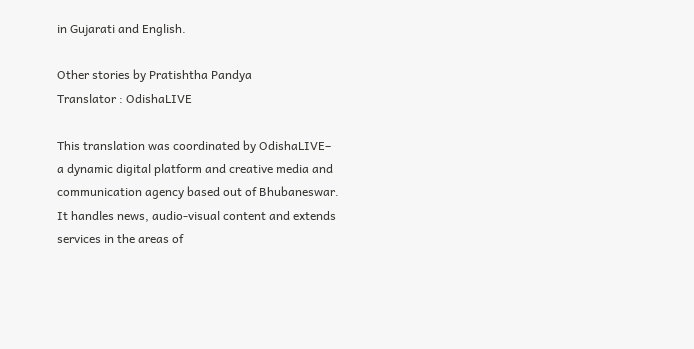in Gujarati and English.

Other stories by Pratishtha Pandya
Translator : OdishaLIVE

This translation was coordinated by OdishaLIVE– a dynamic digital platform and creative media and communication agency based out of Bhubaneswar. It handles news, audio-visual content and extends services in the areas of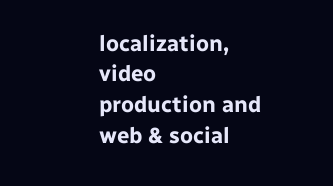localization, video production and web & social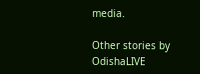media.

Other stories by OdishaLIVE